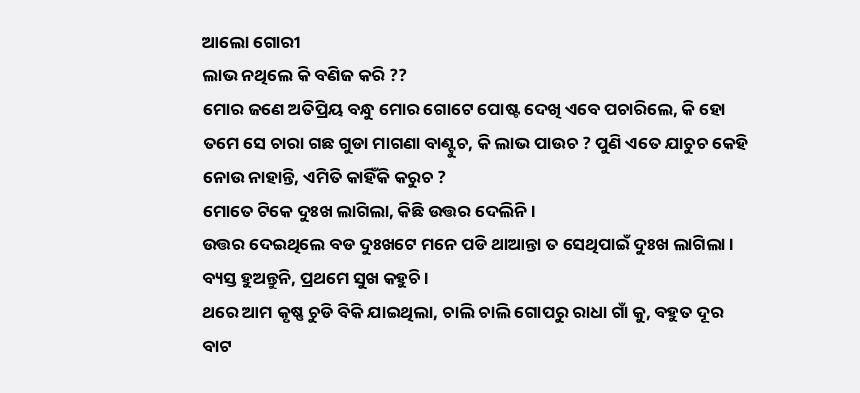ଆଲୋ ଗୋରୀ
ଲାଭ ନଥିଲେ କି ବଣିଜ କରି ??
ମୋର ଜଣେ ଅତିପ୍ରିୟ ବନ୍ଧୁ ମୋର ଗୋଟେ ପୋଷ୍ଟ ଦେଖି ଏବେ ପଚାରିଲେ, କି ହୋ ତମେ ସେ ଚାରା ଗଛ ଗୁଡା ମାଗଣା ବାଣ୍ଟୁଚ, କି ଲାଭ ପାଉଚ ? ପୁଣି ଏତେ ଯାଚୁଚ କେହି ନୋଉ ନାହାନ୍ତି, ଏମିତି କାହିଁକି କରୁଚ ?
ମୋତେ ଟିକେ ଦୁଃଖ ଲାଗିଲା, କିଛି ଉତ୍ତର ଦେଲିନି ।
ଉତ୍ତର ଦେଇଥିଲେ ବଡ ଦୁଃଖଟେ ମନେ ପଡି ଥାଆନ୍ତା ତ ସେଥିପାଇଁ ଦୁଃଖ ଲାଗିଲା ।
ବ୍ୟସ୍ତ ହୁଅନ୍ତୁନି, ପ୍ରଥମେ ସୁଖ କହୁଚି ।
ଥରେ ଆମ କୃଷ୍ଣ ଚୁଡି ବିକି ଯାଇଥିଲା, ଚାଲି ଚାଲି ଗୋପରୁ ରାଧା ଗାଁ କୁ, ବହୁତ ଦୂର ବାଟ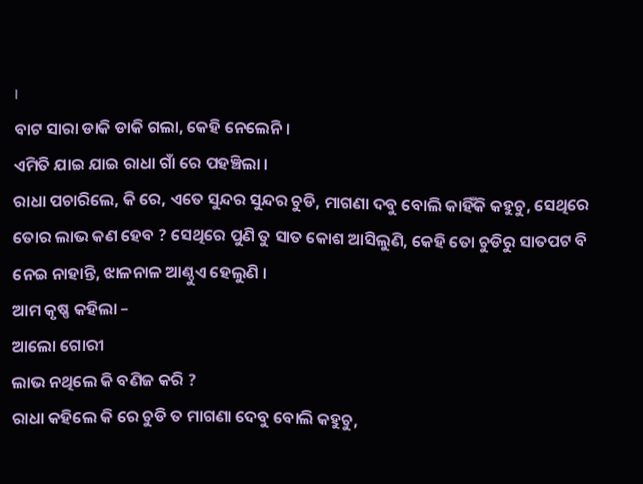।
ବାଟ ସାରା ଡାକି ଡାକି ଗଲା, କେହି ନେଲେନି ।
ଏମିତି ଯାଇ ଯାଇ ରାଧା ଗାଁ ରେ ପହଞ୍ଚିଲା ।
ରାଧା ପଚାରିଲେ, କି ରେ, ଏତେ ସୁନ୍ଦର ସୁନ୍ଦର ଚୁଡି, ମାଗଣା ଦବୁ ବୋଲି କାହିଁକି କହୁଚୁ, ସେଥିରେ ତୋର ଲାଭ କଣ ହେବ ? ସେଥିରେ ପୁଣି ତୁ ସାତ କୋଶ ଆସିଲୁଣି, କେହି ତୋ ଚୁଡିରୁ ସାତପଟ ବି ନେଇ ନାହାନ୍ତି, ଝାଳନାଳ ଆଣ୍ଠୁଏ ହେଲୁଣି ।
ଆମ କୃଷ୍ଣ କହିଲା –
ଆଲୋ ଗୋରୀ
ଲାଭ ନଥିଲେ କି ବଣିଜ କରି ?
ରାଧା କହିଲେ କି ରେ ଚୁଡି ତ ମାଗଣା ଦେବୁ ବୋଲି କହୁଚୁ,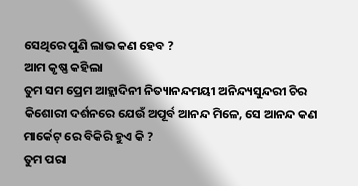ସେଥିରେ ପୁଣି ଲାଭ କଣ ହେବ ?
ଆମ କୃଷ୍ଣ କହିଲା
ତୁମ ସମ ପ୍ରେମ ଆହ୍ଲାଦିନୀ ନିତ୍ୟାନନ୍ଦମୟୀ ଅନିନ୍ଦ୍ୟସୁନ୍ଦରୀ ଚିର କିଶୋରୀ ଦର୍ଶନରେ ଯେଉଁ ଅପୂର୍ବ ଆନନ୍ଦ ମିଳେ, ସେ ଆନନ୍ଦ କଣ ମାର୍କେଟ୍ ରେ ବିକିରି ହୁଏ କି ?
ତୁମ ପରା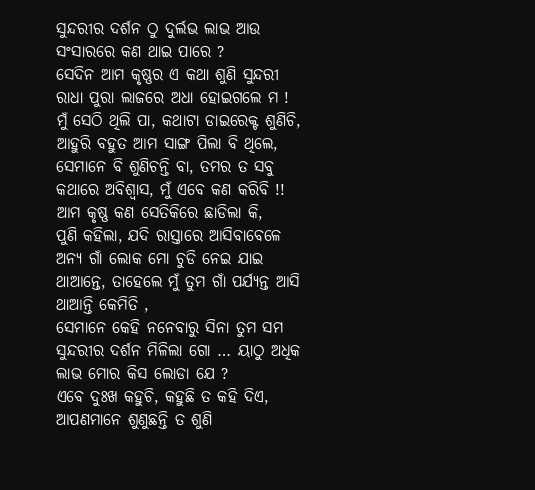ସୁନ୍ଦରୀର ଦର୍ଶନ ଠୁ ଦୁର୍ଲଭ ଲାଭ ଆଉ ସଂସାରରେ କଣ ଥାଇ ପାରେ ?
ସେଦିନ ଆମ କୃଷ୍ଣର ଏ କଥା ଶୁଣି ସୁନ୍ଦରୀ ରାଧା ପୁରା ଲାଜରେ ଅଧା ହୋଇଗଲେ ମ ! ମୁଁ ସେଠି ଥିଲି ପା, କଥାଟା ଡାଇରେକ୍ଟ ଶୁଣିଚି, ଆହୁରି ବହୁତ ଆମ ସାଙ୍ଗ ପିଲା ବି ଥିଲେ, ସେମାନେ ବି ଶୁଣିଚନ୍ତି ବା, ତମର ତ ସବୁ କଥାରେ ଅବିଶ୍ୱାସ, ମୁଁ ଏବେ କଣ କରିବି !!
ଆମ କୃଷ୍ଣ କଣ ସେତିକିରେ ଛାଡିଲା କି,
ପୁଣି କହିଲା, ଯଦି ରାସ୍ତାରେ ଆସିବାବେଳେ ଅନ୍ୟ ଗାଁ ଲୋକ ମୋ ଚୁଡି ନେଇ ଯାଇ ଥାଆନ୍ତେ, ତାହେଲେ ମୁଁ ତୁମ ଗାଁ ପର୍ଯ୍ୟନ୍ତ ଆସି ଥାଆନ୍ତି କେମିତି ,
ସେମାନେ କେହି ନନେବାରୁ ସିନା ତୁମ ସମ ସୁନ୍ଦରୀର ଦର୍ଶନ ମିଳିଲା ଗୋ … ୟାଠୁ ଅଧିକ ଲାଭ ମୋର କିସ ଲୋଡା ଯେ ?
ଏବେ ଦୁଃଖ କହୁଚି, କହୁଛି ତ କହି ଦିଏ, ଆପଣମାନେ ଶୁଣୁଛନ୍ତି ତ ଶୁଣି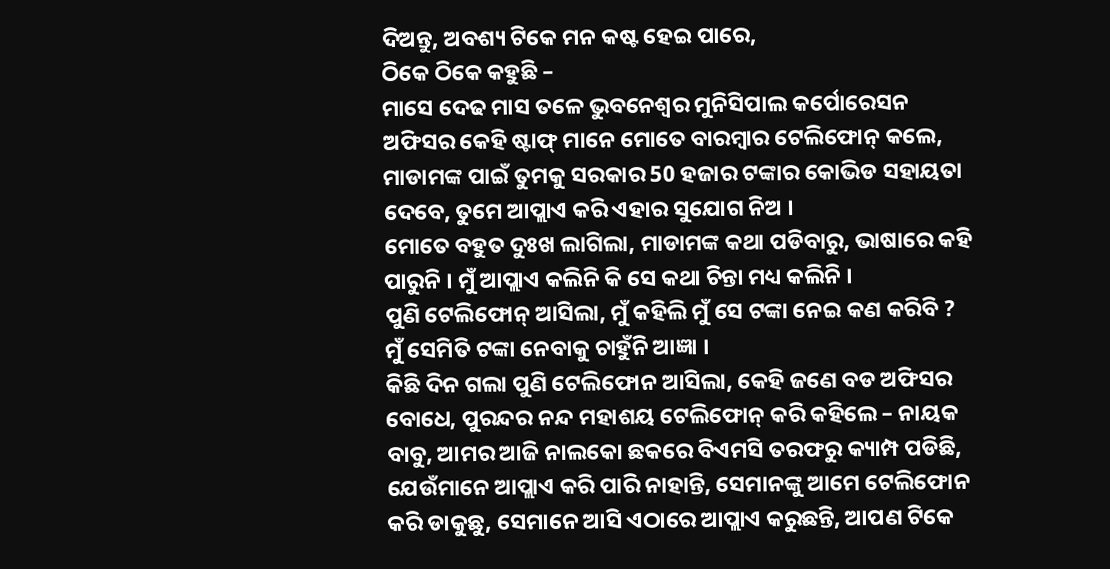ଦିଅନ୍ତୁ, ଅବଶ୍ୟ ଟିକେ ମନ କଷ୍ଟ ହେଇ ପାରେ,
ଠିକେ ଠିକେ କହୁଛି –
ମାସେ ଦେଢ ମାସ ତଳେ ଭୁବନେଶ୍ୱର ମୁନିସିପାଲ କର୍ପୋରେସନ ଅଫିସର କେହି ଷ୍ଟାଫ୍ ମାନେ ମୋତେ ବାରମ୍ୱାର ଟେଲିଫୋନ୍ କଲେ,
ମାଡାମଙ୍କ ପାଇଁ ତୁମକୁ ସରକାର 50 ହଜାର ଟଙ୍କାର କୋଭିଡ ସହାୟତା ଦେବେ, ତୁମେ ଆପ୍ଲାଏ କରି ଏହାର ସୁଯୋଗ ନିଅ ।
ମୋତେ ବହୁତ ଦୁଃଖ ଲାଗିଲା, ମାଡାମଙ୍କ କଥା ପଡିବାରୁ, ଭାଷାରେ କହି ପାରୁନି । ମୁଁ ଆପ୍ଲାଏ କଲିନି କି ସେ କଥା ଚିନ୍ତା ମଧ୍ୟ କଲିନି ।
ପୁଣି ଟେଲିଫୋନ୍ ଆସିଲା, ମୁଁ କହିଲି ମୁଁ ସେ ଟଙ୍କା ନେଇ କଣ କରିବି ? ମୁଁ ସେମିତି ଟଙ୍କା ନେବାକୁ ଚାହୁଁନି ଆଜ୍ଞା ।
କିଛି ଦିନ ଗଲା ପୁଣି ଟେଲିଫୋନ ଆସିଲା, କେହି ଜଣେ ବଡ ଅଫିସର ବୋଧେ, ପୁରନ୍ଦର ନନ୍ଦ ମହାଶୟ ଟେଲିଫୋନ୍ କରି କହିଲେ – ନାୟକ ବାବୁ, ଆମର ଆଜି ନାଲକୋ ଛକରେ ବିଏମସି ତରଫରୁ କ୍ୟାମ୍ପ ପଡିଛି, ଯେଉଁମାନେ ଆପ୍ଲାଏ କରି ପାରି ନାହାନ୍ତି, ସେମାନଙ୍କୁ ଆମେ ଟେଲିଫୋନ କରି ଡାକୁଛୁ, ସେମାନେ ଆସି ଏଠାରେ ଆପ୍ଲାଏ କରୁଛନ୍ତି, ଆପଣ ଟିକେ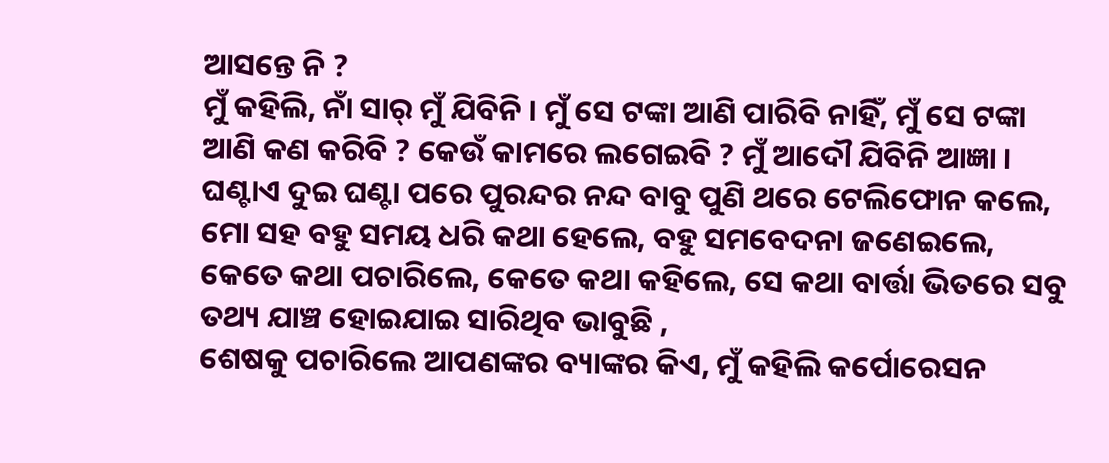ଆସନ୍ତେ ନି ?
ମୁଁ କହିଲି, ନାଁ ସାର୍ ମୁଁ ଯିବିନି । ମୁଁ ସେ ଟଙ୍କା ଆଣି ପାରିବି ନାହିଁ, ମୁଁ ସେ ଟଙ୍କା ଆଣି କଣ କରିବି ? କେଉଁ କାମରେ ଲଗେଇବି ? ମୁଁ ଆଦୌ ଯିବିନି ଆଜ୍ଞା ।
ଘଣ୍ଟାଏ ଦୁଇ ଘଣ୍ଟା ପରେ ପୁରନ୍ଦର ନନ୍ଦ ବାବୁ ପୁଣି ଥରେ ଟେଲିଫୋନ କଲେ, ମୋ ସହ ବହୁ ସମୟ ଧରି କଥା ହେଲେ, ବହୁ ସମବେଦନା ଜଣେଇଲେ, କେତେ କଥା ପଚାରିଲେ, କେତେ କଥା କହିଲେ, ସେ କଥା ବାର୍ତ୍ତା ଭିତରେ ସବୁ ତଥ୍ୟ ଯାଞ୍ଚ ହୋଇଯାଇ ସାରିଥିବ ଭାବୁଛି ,
ଶେଷକୁ ପଚାରିଲେ ଆପଣଙ୍କର ବ୍ୟାଙ୍କର କିଏ, ମୁଁ କହିଲି କର୍ପୋରେସନ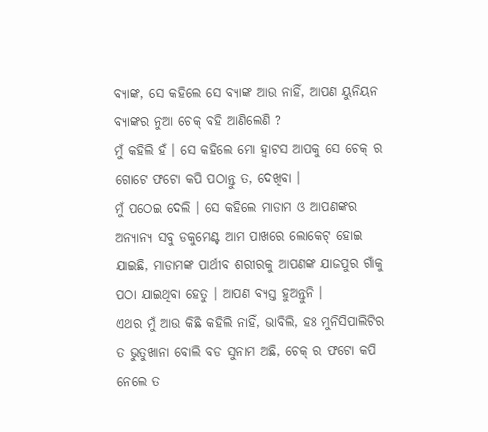ବ୍ୟାଙ୍କ, ସେ କହିଲେ ସେ ବ୍ୟାଙ୍କ ଆଉ ନାହିଁ, ଆପଣ ୟୁନିୟନ ବ୍ୟାଙ୍କର ନୁଆ ଚେକ୍ ବହି ଆଣିଲେଣି ?
ମୁଁ କହିଲି ହଁ । ସେ କହିଲେ ମୋ ହ୍ୱାଟସ ଆପକୁ ସେ ଚେକ୍ ର ଗୋଟେ ଫଟୋ କପି ପଠାନ୍ତୁ ତ, ଦେଖିବା ।
ମୁଁ ପଠେଇ ଦେଲି । ସେ କହିଲେ ମାଡାମ ଓ ଆପଣଙ୍କର ଅନ୍ୟାନ୍ୟ ସବୁ ଡକୁମେଣ୍ଟ ଆମ ପାଖରେ ଲୋକେଟ୍ ହୋଇ ଯାଇଛି, ମାଡାମଙ୍କ ପାର୍ଥୀବ ଶରୀରକୁ ଆପଣଙ୍କ ଯାଜପୁର ଗାଁକୁ ପଠା ଯାଇଥିବା ହେତୁ । ଆପଣ ବ୍ୟସ୍ତ ହୁଅନ୍ତୁନି ।
ଏଥର ମୁଁ ଆଉ କିଛି କହିଲି ନାହିଁ, ଭାବିଲି, ହଃ ମୁନିସିପାଲିଟିର ତ ଭୁତୁଖାନା ବୋଲି ବଡ ସୁନାମ ଅଛି, ଚେକ୍ ର ଫଟୋ କପି ନେଲେ ତ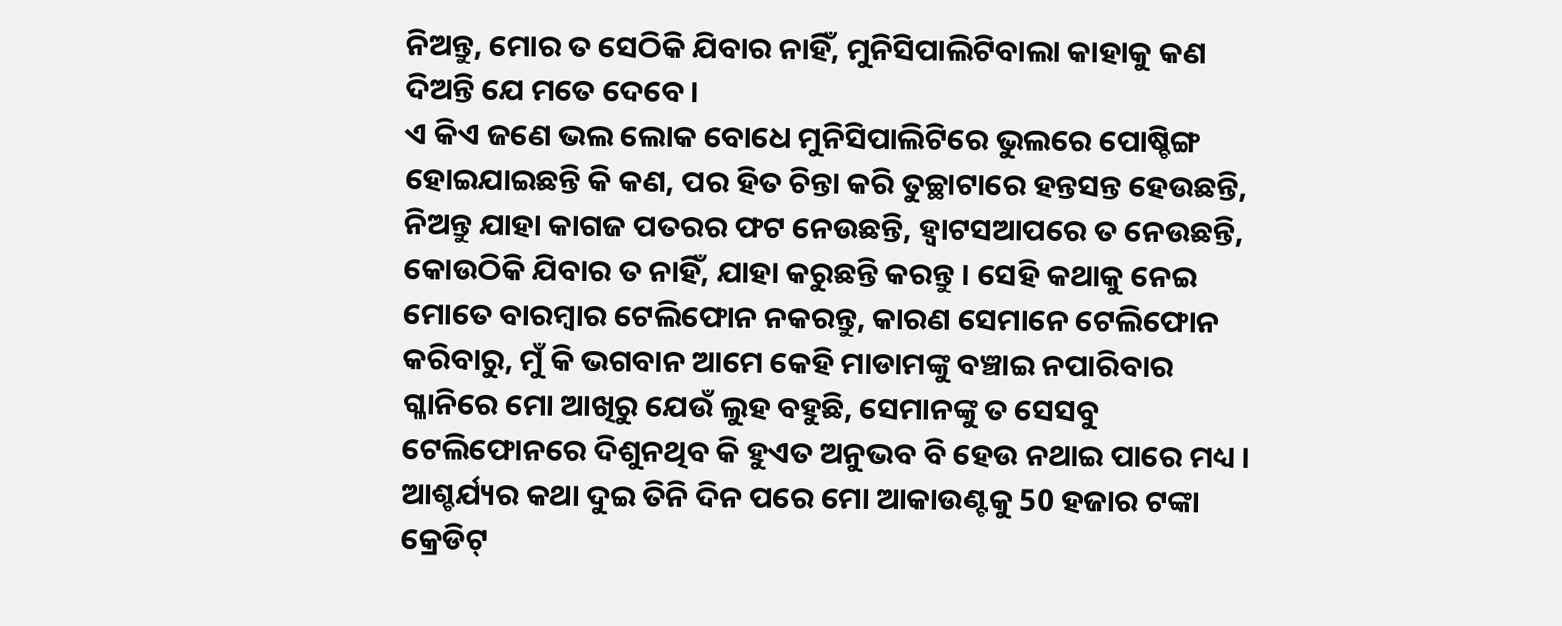ନିଅନ୍ତୁ, ମୋର ତ ସେଠିକି ଯିବାର ନାହିଁ, ମୁନିସିପାଲିଟିବାଲା କାହାକୁ କଣ ଦିଅନ୍ତି ଯେ ମତେ ଦେବେ ।
ଏ କିଏ ଜଣେ ଭଲ ଲୋକ ବୋଧେ ମୁନିସିପାଲିଟିରେ ଭୁଲରେ ପୋଷ୍ଚିଙ୍ଗ ହୋଇଯାଇଛନ୍ତି କି କଣ, ପର ହିତ ଚିନ୍ତା କରି ତୁଚ୍ଛାଟାରେ ହନ୍ତସନ୍ତ ହେଉଛନ୍ତି, ନିଅନ୍ତୁ ଯାହା କାଗଜ ପତରର ଫଟ ନେଉଛନ୍ତି, ହ୍ୱାଟସଆପରେ ତ ନେଉଛନ୍ତି, କୋଉଠିକି ଯିବାର ତ ନାହିଁ, ଯାହା କରୁଛନ୍ତି କରନ୍ତୁ । ସେହି କଥାକୁ ନେଇ ମୋତେ ବାରମ୍ୱାର ଟେଲିଫୋନ ନକରନ୍ତୁ, କାରଣ ସେମାନେ ଟେଲିଫୋନ କରିବାରୁ, ମୁଁ କି ଭଗବାନ ଆମେ କେହି ମାଡାମଙ୍କୁ ବଞ୍ଚାଇ ନପାରିବାର ଗ୍ଳାନିରେ ମୋ ଆଖିରୁ ଯେଉଁ ଲୁହ ବହୁଛି, ସେମାନଙ୍କୁ ତ ସେସବୁ ଟେଲିଫୋନରେ ଦିଶୁନଥିବ କି ହୁଏତ ଅନୁଭବ ବି ହେଉ ନଥାଇ ପାରେ ମଧ୍ୟ ।
ଆଶ୍ଚର୍ଯ୍ୟର କଥା ଦୁଇ ତିନି ଦିନ ପରେ ମୋ ଆକାଉଣ୍ଟକୁ 50 ହଜାର ଟଙ୍କା କ୍ରେଡିଟ୍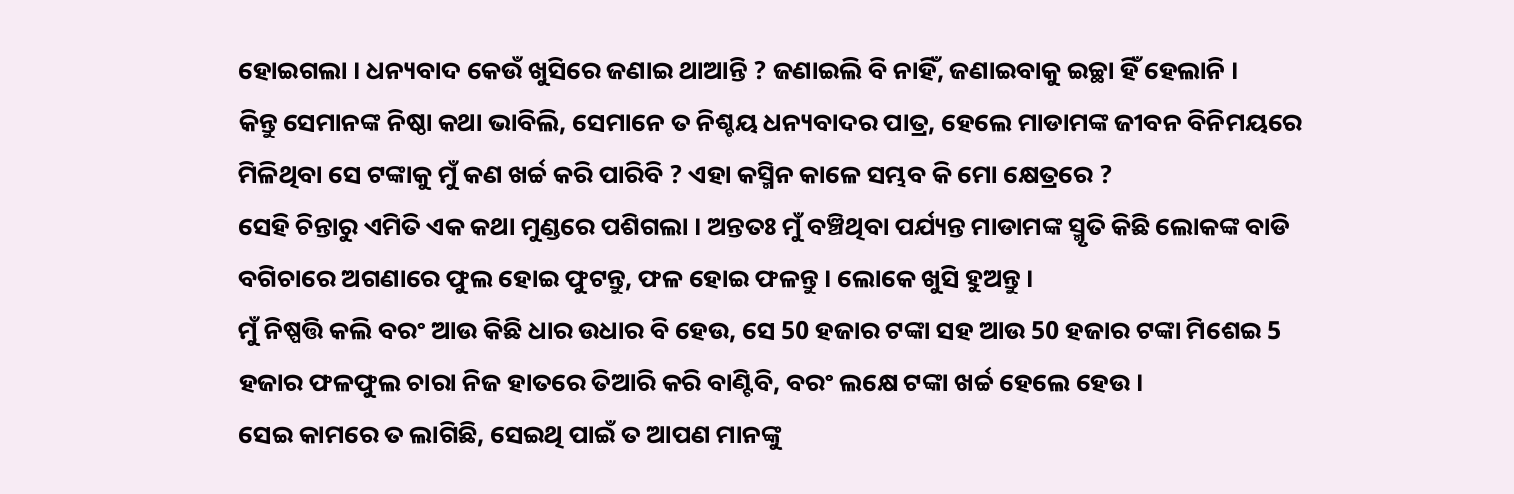ହୋଇଗଲା । ଧନ୍ୟବାଦ କେଉଁ ଖୁସିରେ ଜଣାଇ ଥାଆନ୍ତି ? ଜଣାଇଲି ବି ନାହିଁ, ଜଣାଇବାକୁ ଇଚ୍ଛା ହିଁ ହେଲାନି ।
କିନ୍ତୁ ସେମାନଙ୍କ ନିଷ୍ଠା କଥା ଭାବିଲି, ସେମାନେ ତ ନିଶ୍ଚୟ ଧନ୍ୟବାଦର ପାତ୍ର, ହେଲେ ମାଡାମଙ୍କ ଜୀବନ ବିନିମୟରେ ମିଳିଥିବା ସେ ଟଙ୍କାକୁ ମୁଁ କଣ ଖର୍ଚ୍ଚ କରି ପାରିବି ? ଏହା କସ୍ମିନ କାଳେ ସମ୍ଭବ କି ମୋ କ୍ଷେତ୍ରରେ ?
ସେହି ଚିନ୍ତାରୁ ଏମିତି ଏକ କଥା ମୁଣ୍ଡରେ ପଶିଗଲା । ଅନ୍ତତଃ ମୁଁ ବଞ୍ଚିଥିବା ପର୍ଯ୍ୟନ୍ତ ମାଡାମଙ୍କ ସ୍ମୃତି କିଛି ଲୋକଙ୍କ ବାଡି ବଗିଚାରେ ଅଗଣାରେ ଫୁଲ ହୋଇ ଫୁଟନ୍ତୁ, ଫଳ ହୋଇ ଫଳନ୍ତୁ । ଲୋକେ ଖୁସି ହୁଅନ୍ତୁ ।
ମୁଁ ନିଷ୍ପତ୍ତି କଲି ବରଂ ଆଉ କିଛି ଧାର ଉଧାର ବି ହେଉ, ସେ 50 ହଜାର ଟଙ୍କା ସହ ଆଉ 50 ହଜାର ଟଙ୍କା ମିଶେଇ 5 ହଜାର ଫଳଫୁଲ ଚାରା ନିଜ ହାତରେ ତିଆରି କରି ବାଣ୍ଟିବି, ବରଂ ଲକ୍ଷେ ଟଙ୍କା ଖର୍ଚ୍ଚ ହେଲେ ହେଉ ।
ସେଇ କାମରେ ତ ଲାଗିଛି, ସେଇଥି ପାଇଁ ତ ଆପଣ ମାନଙ୍କୁ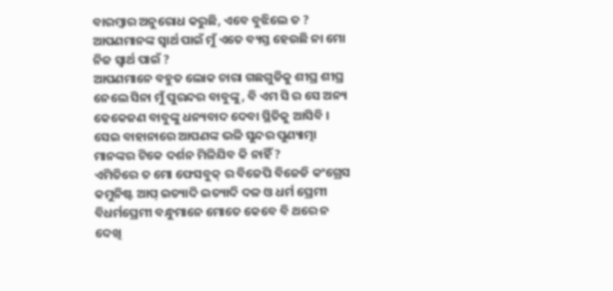ବାରମ୍ୱାର ଅନୁରୋଧ କରୁଛି, ଏବେ ବୁଝିଲେ ତ ? ଆପଣମାନଙ୍କ ସ୍ୱାର୍ଥ ପାଇଁ ମୁଁ ଏତେ ବ୍ୟସ୍ତ ହେଉଛି ନା ମୋ ନିଜ ସ୍ୱାର୍ଥ ପାଇଁ ?
ଆପଣମାନେ ବହୁତ ଲୋକ ଚାରା ଗଛଗୁଡିକୁ ଶୀଘ୍ର ଶୀଘ୍ର ନେଲେ ସିନା ମୁଁ ପୁରନ୍ଦର ବାବୁଙ୍କୁ, ବି ଏମ ସି ର ସେ ଅନ୍ୟ କେକେଜଣ ବାବୁଙ୍କୁ ଧନ୍ୟବାଦ ଦେବା ସ୍ଥିତିକୁ ଆସିବି ।
ସେଇ ବାହାନାରେ ଆପଣଙ୍କ ଭଳି ସୁନ୍ଦର ପୁଣ୍ୟାତ୍ମା ମାନଙ୍କର ଟିକେ ଦର୍ଶନ ମିଳିଯିବ କି ନାହିଁ ?
ଏମିତିରେ ତ ମୋ ଫେସବୁକ୍ ର ବିଜେପି ବିଜେଡି କଂଗ୍ରେସ କମୁନିଷ୍ଟ ଆପ୍ ଇତ୍ୟାଦି ଇତ୍ୟାଦି ଦଳ ଓ ଧର୍ମ ପ୍ରେମୀ ବିଧର୍ମପ୍ରେମୀ ବନ୍ଧୁମାନେ ମୋତେ କେବେ ବି ଥରେ ନ ଦେଖି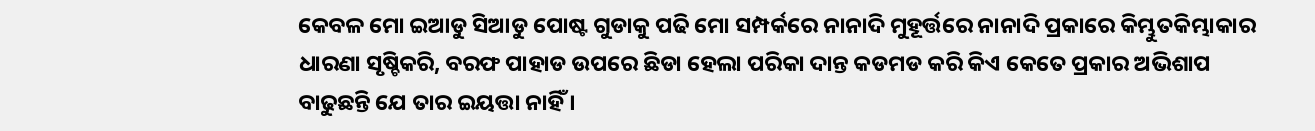କେବଳ ମୋ ଇଆଡୁ ସିଆଡୁ ପୋଷ୍ଟ ଗୁଡାକୁ ପଢି ମୋ ସମ୍ପର୍କରେ ନାନାଦି ମୁହୂର୍ତ୍ତରେ ନାନାଦି ପ୍ରକାରେ କିମ୍ଭୁତକିମ୍ଭାକାର ଧାରଣା ସୃଷ୍ଚିକରି, ବରଫ ପାହାଡ ଉପରେ ଛିଡା ହେଲା ପରିକା ଦାନ୍ତ କଡମଡ କରି କିଏ କେତେ ପ୍ରକାର ଅଭିଶାପ ବାଢୁଛନ୍ତି ଯେ ତାର ଇୟତ୍ତା ନାହିଁ ।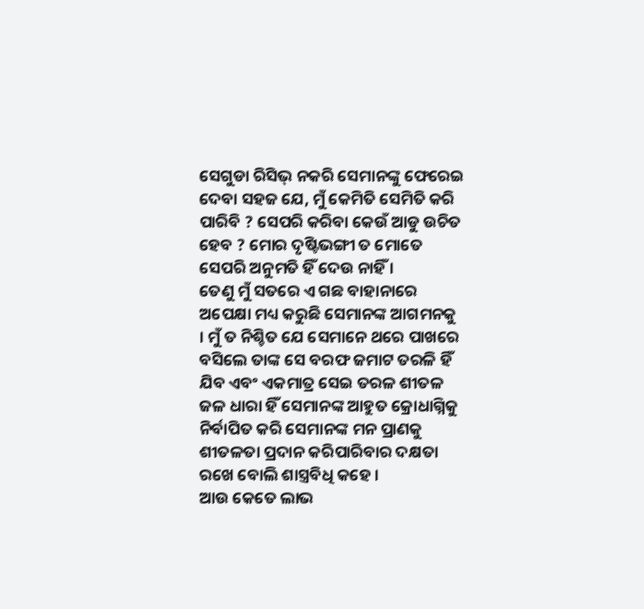ସେଗୁଡା ରିସିଭ୍ ନକରି ସେମାନଙ୍କୁ ଫେରେଇ ଦେବା ସହଜ ଯେ, ମୁଁ କେମିତି ସେମିତି କରି ପାରିବି ? ସେପରି କରିବା କେଉଁ ଆଡୁ ଉଚିତ ହେବ ? ମୋର ଦୃଷ୍ଟିଭଙ୍ଗୀ ତ ମୋତେ ସେପରି ଅନୁମତି ହିଁ ଦେଉ ନାହିଁ ।
ତେଣୁ ମୁଁ ସତରେ ଏ ଗଛ ବାହାନାରେ ଅପେକ୍ଷା ମଧ୍ୟ କରୁଛି ସେମାନଙ୍କ ଆଗମନକୁ । ମୁଁ ତ ନିଶ୍ଚିତ ଯେ ସେମାନେ ଥରେ ପାଖରେ ବସିଲେ ତାଙ୍କ ସେ ବରଫ ଜମାଟ ତରଳି ହିଁ ଯିବ ଏବଂ ଏକମାତ୍ର ସେଇ ତରଳ ଶୀତଳ ଜଳ ଧାରା ହିଁ ସେମାନଙ୍କ ଆହୁତ କ୍ରୋଧାଗ୍ନିକୁ ନିର୍ବାପିତ କରି ସେମାନଙ୍କ ମନ ପ୍ରାଣକୁ ଶୀତଳତା ପ୍ରଦାନ କରିପାରିବାର ଦକ୍ଷତା ରଖେ ବୋଲି ଶାସ୍ତ୍ରବିଧି କହେ ।
ଆଉ କେତେ ଲାଭ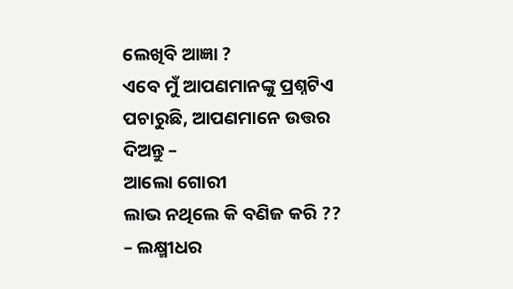ଲେଖିବି ଆଜ୍ଞା ?
ଏବେ ମୁଁ ଆପଣମାନଙ୍କୁ ପ୍ରଶ୍ନଟିଏ ପଚାରୁଛି, ଆପଣମାନେ ଉତ୍ତର ଦିଅନ୍ତୁ –
ଆଲୋ ଗୋରୀ
ଲାଭ ନଥିଲେ କି ବଣିଜ କରି ??
– ଲକ୍ଷ୍ମୀଧର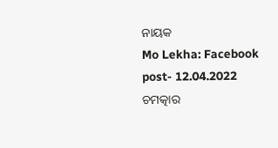ନାୟକ
Mo Lekha: Facebook post- 12.04.2022
ଚମତ୍କାର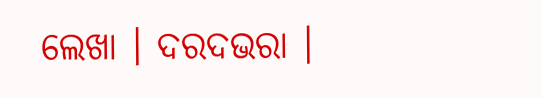ଲେଖା । ଦରଦଭରା ।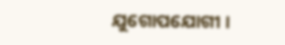ଯୁଗୋପଯୋଗୀ ।